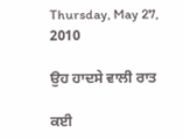Thursday, May 27, 2010

ਉਹ ਹਾਦਸੇ ਵਾਲੀ ਰਾਤ

ਕਈ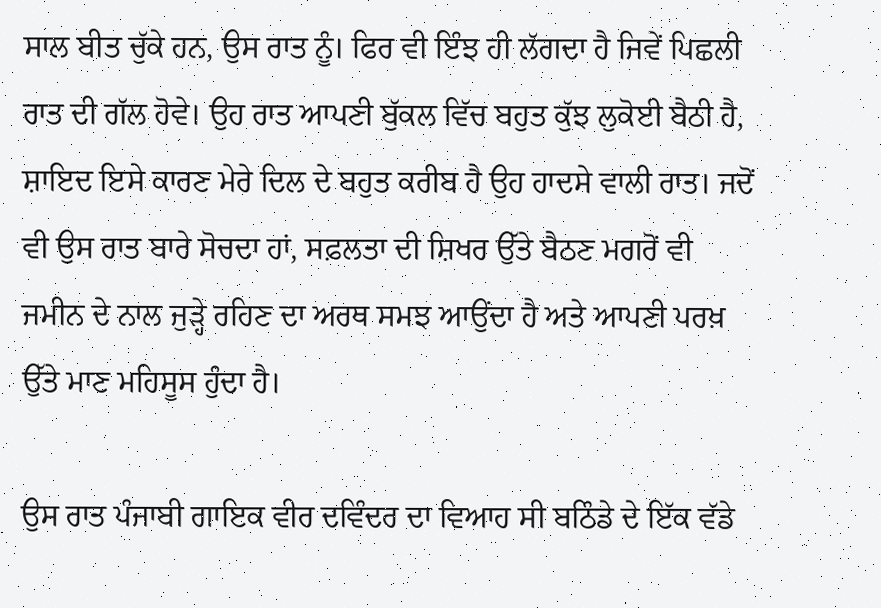ਸਾਲ ਬੀਤ ਚੁੱਕੇ ਹਨ, ਉਸ ਰਾਤ ਨੂੰ। ਫਿਰ ਵੀ ਇੰਝ ਹੀ ਲੱਗਦਾ ਹੈ ਜਿਵੇਂ ਪਿਛਲੀ ਰਾਤ ਦੀ ਗੱਲ ਹੋਵੇ। ਉਹ ਰਾਤ ਆਪਣੀ ਬੁੱਕਲ ਵਿੱਚ ਬਹੁਤ ਕੁੱਝ ਲੁਕੋਈ ਬੈਠੀ ਹੈ, ਸ਼ਾਇਦ ਇਸੇ ਕਾਰਣ ਮੇਰੇ ਦਿਲ ਦੇ ਬਹੁਤ ਕਰੀਬ ਹੈ ਉਹ ਹਾਦਸੇ ਵਾਲੀ ਰਾਤ। ਜਦੋਂ ਵੀ ਉਸ ਰਾਤ ਬਾਰੇ ਸੋਚਦਾ ਹਾਂ, ਸਫ਼ਲਤਾ ਦੀ ਸ਼ਿਖਰ ਉੱਤੇ ਬੈਠਣ ਮਗਰੋਂ ਵੀ ਜਮੀਨ ਦੇ ਨਾਲ ਜੁੜ੍ਹੇ ਰਹਿਣ ਦਾ ਅਰਥ ਸਮਝ ਆਉਂਦਾ ਹੈ ਅਤੇ ਆਪਣੀ ਪਰਖ਼ ਉੱਤੇ ਮਾਣ ਮਹਿਸੂਸ ਹੁੰਦਾ ਹੈ।

ਉਸ ਰਾਤ ਪੰਜਾਬੀ ਗਾਇਕ ਵੀਰ ਦਵਿੰਦਰ ਦਾ ਵਿਆਹ ਸੀ ਬਠਿੰਡੇ ਦੇ ਇੱਕ ਵੱਡੇ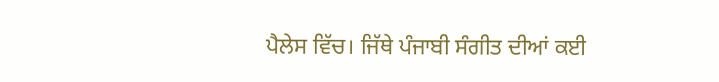ਪੈਲੇਸ ਵਿੱਚ। ਜਿੱਥੇ ਪੰਜਾਬੀ ਸੰਗੀਤ ਦੀਆਂ ਕਈ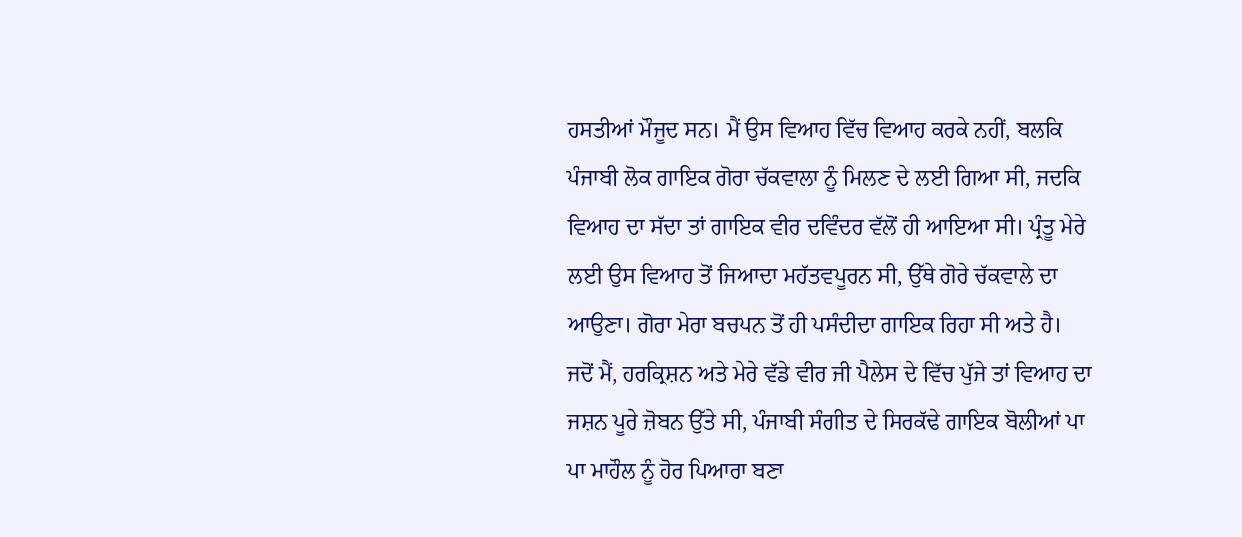ਹਸਤੀਆਂ ਮੌਜੂਦ ਸਨ। ਮੈਂ ਉਸ ਵਿਆਹ ਵਿੱਚ ਵਿਆਹ ਕਰਕੇ ਨਹੀਂ, ਬਲਕਿ ਪੰਜਾਬੀ ਲੋਕ ਗਾਇਕ ਗੋਰਾ ਚੱਕਵਾਲਾ ਨੂੰ ਮਿਲਣ ਦੇ ਲਈ ਗਿਆ ਸੀ, ਜਦਕਿ ਵਿਆਹ ਦਾ ਸੱਦਾ ਤਾਂ ਗਾਇਕ ਵੀਰ ਦਵਿੰਦਰ ਵੱਲੋਂ ਹੀ ਆਇਆ ਸੀ। ਪ੍ਰੰਤੂ ਮੇਰੇ ਲਈ ਉਸ ਵਿਆਹ ਤੋਂ ਜਿਆਦਾ ਮਹੱਤਵਪੂਰਨ ਸੀ, ਉੱਥੇ ਗੋਰੇ ਚੱਕਵਾਲੇ ਦਾ ਆਉਣਾ। ਗੋਰਾ ਮੇਰਾ ਬਚਪਨ ਤੋਂ ਹੀ ਪਸੰਦੀਦਾ ਗਾਇਕ ਰਿਹਾ ਸੀ ਅਤੇ ਹੈ। ਜਦੋਂ ਮੈਂ, ਹਰਕ੍ਰਿਸ਼ਨ ਅਤੇ ਮੇਰੇ ਵੱਡੇ ਵੀਰ ਜੀ ਪੈਲੇਸ ਦੇ ਵਿੱਚ ਪੁੱਜੇ ਤਾਂ ਵਿਆਹ ਦਾ ਜਸ਼ਨ ਪੂਰੇ ਜ਼ੋਬਨ ਉੱਤੇ ਸੀ, ਪੰਜਾਬੀ ਸੰਗੀਤ ਦੇ ਸਿਰਕੱਢੇ ਗਾਇਕ ਬੋਲੀਆਂ ਪਾ ਪਾ ਮਾਹੌਲ ਨੂੰ ਹੋਰ ਪਿਆਰਾ ਬਣਾ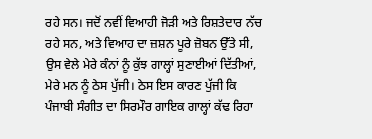ਰਹੇ ਸਨ। ਜਦੋਂ ਨਵੀਂ ਵਿਆਹੀ ਜੋੜੀ ਅਤੇ ਰਿਸ਼ਤੇਦਾਰ ਨੱਚ ਰਹੇ ਸਨ, ਅਤੇ ਵਿਆਹ ਦਾ ਜ਼ਸ਼ਨ ਪੂਰੇ ਜ਼ੋਬਨ ਉੱਤੇ ਸੀ, ਉਸ ਵੇਲੇ ਮੇਰੇ ਕੰਨਾਂ ਨੂੰ ਕੁੱਝ ਗਾਲ੍ਹਾਂ ਸੁਣਾਈਆਂ ਦਿੱਤੀਆਂ, ਮੇਰੇ ਮਨ ਨੂੰ ਠੇਸ ਪੁੱਜੀ। ਠੇਸ ਇਸ ਕਾਰਣ ਪੁੱਜੀ ਕਿ ਪੰਜਾਬੀ ਸੰਗੀਤ ਦਾ ਸਿਰਮੌਰ ਗਾਇਕ ਗਾਲ੍ਹਾਂ ਕੱਢ ਰਿਹਾ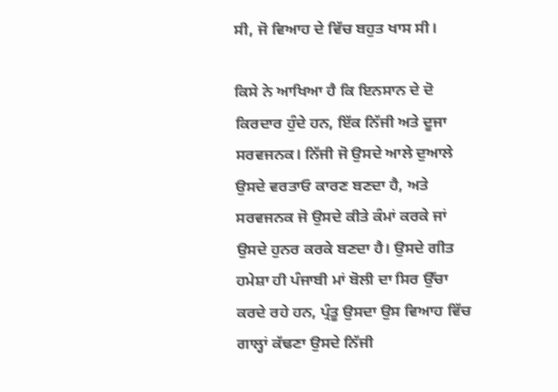ਸੀ, ਜੋ ਵਿਆਹ ਦੇ ਵਿੱਚ ਬਹੁਤ ਖਾਸ ਸੀ।

ਕਿਸੇ ਨੇ ਆਖਿਆ ਹੈ ਕਿ ਇਨਸਾਨ ਦੇ ਦੋ ਕਿਰਦਾਰ ਹੁੰਦੇ ਹਨ, ਇੱਕ ਨਿੱਜੀ ਅਤੇ ਦੂਜਾ ਸਰਵਜਨਕ। ਨਿੱਜੀ ਜੋ ਉਸਦੇ ਆਲੇ ਦੁਆਲੇ ਉਸਦੇ ਵਰਤਾਓ ਕਾਰਣ ਬਣਦਾ ਹੈ, ਅਤੇ ਸਰਵਜਨਕ ਜੋ ਉਸਦੇ ਕੀਤੇ ਕੰਮਾਂ ਕਰਕੇ ਜਾਂ ਉਸਦੇ ਹੁਨਰ ਕਰਕੇ ਬਣਦਾ ਹੈ। ਉਸਦੇ ਗੀਤ ਹਮੇਸ਼ਾ ਹੀ ਪੰਜਾਬੀ ਮਾਂ ਬੋਲੀ ਦਾ ਸਿਰ ਉੱਚਾ ਕਰਦੇ ਰਹੇ ਹਨ, ਪ੍ਰੰਤੂ ਉਸਦਾ ਉਸ ਵਿਆਹ ਵਿੱਚ ਗਾਲ੍ਹਾਂ ਕੱਢਣਾ ਉਸਦੇ ਨਿੱਜੀ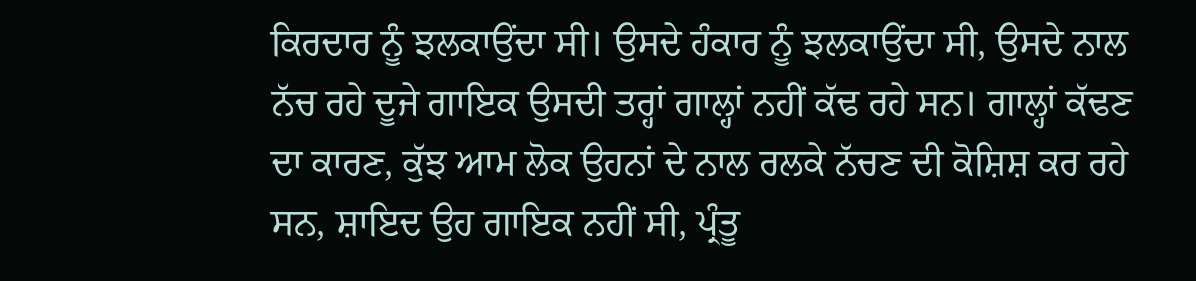ਕਿਰਦਾਰ ਨੂੰ ਝਲਕਾਉਂਦਾ ਸੀ। ਉਸਦੇ ਹੰਕਾਰ ਨੂੰ ਝਲਕਾਉਂਦਾ ਸੀ, ਉਸਦੇ ਨਾਲ ਨੱਚ ਰਹੇ ਦੂਜੇ ਗਾਇਕ ਉਸਦੀ ਤਰ੍ਹਾਂ ਗਾਲ੍ਹਾਂ ਨਹੀਂ ਕੱਢ ਰਹੇ ਸਨ। ਗਾਲ੍ਹਾਂ ਕੱਢਣ ਦਾ ਕਾਰਣ, ਕੁੱਝ ਆਮ ਲੋਕ ਉਹਨਾਂ ਦੇ ਨਾਲ ਰਲਕੇ ਨੱਚਣ ਦੀ ਕੋਸ਼ਿਸ਼ ਕਰ ਰਹੇ ਸਨ, ਸ਼ਾਇਦ ਉਹ ਗਾਇਕ ਨਹੀਂ ਸੀ, ਪ੍ਰੰਤੂ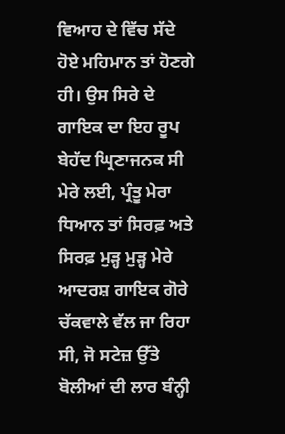ਵਿਆਹ ਦੇ ਵਿੱਚ ਸੱਦੇ ਹੋਏ ਮਹਿਮਾਨ ਤਾਂ ਹੋਣਗੇ ਹੀ। ਉਸ ਸਿਰੇ ਦੇ ਗਾਇਕ ਦਾ ਇਹ ਰੂਪ ਬੇਹੱਦ ਘ੍ਰਿਣਾਜਨਕ ਸੀ ਮੇਰੇ ਲਈ, ਪ੍ਰੰਤੂ ਮੇਰਾ ਧਿਆਨ ਤਾਂ ਸਿਰਫ਼ ਅਤੇ ਸਿਰਫ਼ ਮੁੜ੍ਹ ਮੁੜ੍ਹ ਮੇਰੇ ਆਦਰਸ਼ ਗਾਇਕ ਗੋਰੇ ਚੱਕਵਾਲੇ ਵੱਲ ਜਾ ਰਿਹਾ ਸੀ, ਜੋ ਸਟੇਜ਼ ਉੱਤੇ ਬੋਲੀਆਂ ਦੀ ਲਾਰ ਬੰਨ੍ਹੀ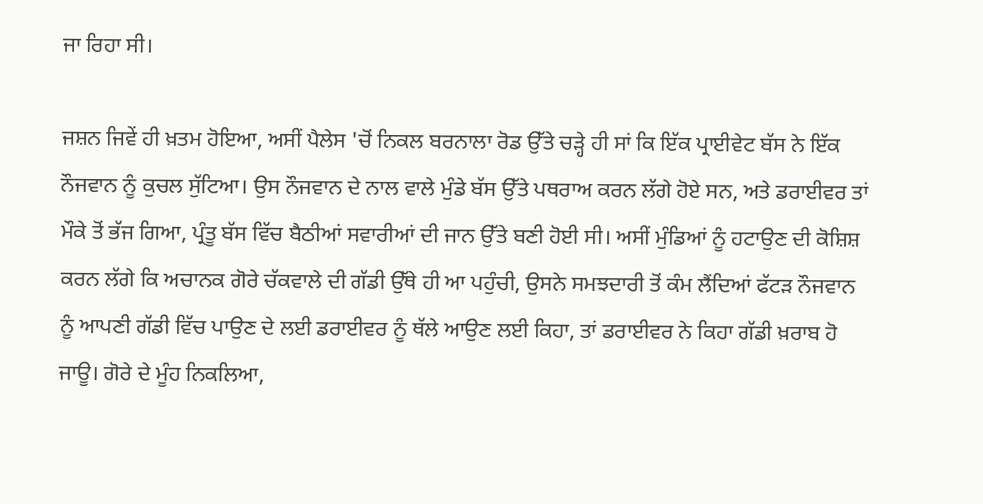ਜਾ ਰਿਹਾ ਸੀ।

ਜਸ਼ਨ ਜਿਵੇਂ ਹੀ ਖ਼ਤਮ ਹੋਇਆ, ਅਸੀਂ ਪੈਲੇਸ 'ਚੋਂ ਨਿਕਲ ਬਰਨਾਲਾ ਰੋਡ ਉੱਤੇ ਚੜ੍ਹੇ ਹੀ ਸਾਂ ਕਿ ਇੱਕ ਪ੍ਰਾਈਵੇਟ ਬੱਸ ਨੇ ਇੱਕ ਨੌਜਵਾਨ ਨੂੰ ਕੁਚਲ ਸੁੱਟਿਆ। ਉਸ ਨੌਜਵਾਨ ਦੇ ਨਾਲ ਵਾਲੇ ਮੁੰਡੇ ਬੱਸ ਉੱਤੇ ਪਥਰਾਅ ਕਰਨ ਲੱਗੇ ਹੋਏ ਸਨ, ਅਤੇ ਡਰਾਈਵਰ ਤਾਂ ਮੌਕੇ ਤੋਂ ਭੱਜ ਗਿਆ, ਪ੍ਰੰਤੂ ਬੱਸ ਵਿੱਚ ਬੈਠੀਆਂ ਸਵਾਰੀਆਂ ਦੀ ਜਾਨ ਉੱਤੇ ਬਣੀ ਹੋਈ ਸੀ। ਅਸੀਂ ਮੁੰਡਿਆਂ ਨੂੰ ਹਟਾਉਣ ਦੀ ਕੋਸ਼ਿਸ਼ ਕਰਨ ਲੱਗੇ ਕਿ ਅਚਾਨਕ ਗੋਰੇ ਚੱਕਵਾਲੇ ਦੀ ਗੱਡੀ ਉੱਥੇ ਹੀ ਆ ਪਹੁੰਚੀ, ਉਸਨੇ ਸਮਝਦਾਰੀ ਤੋਂ ਕੰਮ ਲੈਂਦਿਆਂ ਫੱਟੜ ਨੌਜਵਾਨ ਨੂੰ ਆਪਣੀ ਗੱਡੀ ਵਿੱਚ ਪਾਉਣ ਦੇ ਲਈ ਡਰਾਈਵਰ ਨੂੰ ਥੱਲੇ ਆਉਣ ਲਈ ਕਿਹਾ, ਤਾਂ ਡਰਾਈਵਰ ਨੇ ਕਿਹਾ ਗੱਡੀ ਖ਼ਰਾਬ ਹੋ ਜਾਊ। ਗੋਰੇ ਦੇ ਮੂੰਹ ਨਿਕਲਿਆ,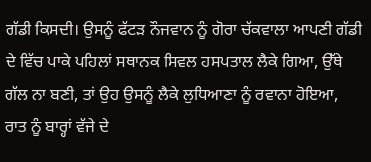ਗੱਡੀ ਕਿਸਦੀ। ਉਸਨੂੰ ਫੱਟੜ ਨੌਜਵਾਨ ਨੂੰ ਗੋਰਾ ਚੱਕਵਾਲਾ ਆਪਣੀ ਗੱਡੀ ਦੇ ਵਿੱਚ ਪਾਕੇ ਪਹਿਲਾਂ ਸਥਾਨਕ ਸਿਵਲ ਹਸਪਤਾਲ ਲੈਕੇ ਗਿਆ, ਉੱਥੇ ਗੱਲ ਨਾ ਬਣੀ, ਤਾਂ ਉਹ ਉਸਨੂੰ ਲੈਕੇ ਲੁਧਿਆਣਾ ਨੂੰ ਰਵਾਨਾ ਹੋਇਆ, ਰਾਤ ਨੂੰ ਬਾਰ੍ਹਾਂ ਵੱਜੇ ਦੇ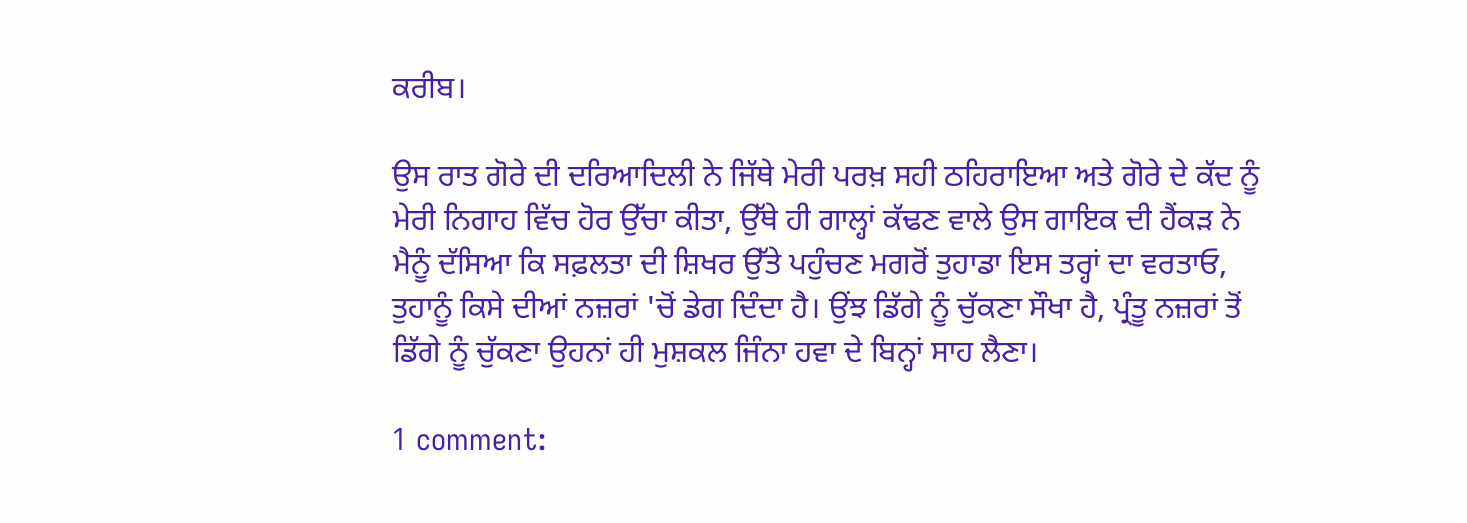ਕਰੀਬ।

ਉਸ ਰਾਤ ਗੋਰੇ ਦੀ ਦਰਿਆਦਿਲੀ ਨੇ ਜਿੱਥੇ ਮੇਰੀ ਪਰਖ਼ ਸਹੀ ਠਹਿਰਾਇਆ ਅਤੇ ਗੋਰੇ ਦੇ ਕੱਦ ਨੂੰ ਮੇਰੀ ਨਿਗਾਹ ਵਿੱਚ ਹੋਰ ਉੱਚਾ ਕੀਤਾ, ਉੱਥੇ ਹੀ ਗਾਲ੍ਹਾਂ ਕੱਢਣ ਵਾਲੇ ਉਸ ਗਾਇਕ ਦੀ ਹੈਂਕੜ ਨੇ ਮੈਨੂੰ ਦੱਸਿਆ ਕਿ ਸਫ਼ਲਤਾ ਦੀ ਸ਼ਿਖਰ ਉੱਤੇ ਪਹੁੰਚਣ ਮਗਰੋਂ ਤੁਹਾਡਾ ਇਸ ਤਰ੍ਹਾਂ ਦਾ ਵਰਤਾਓ, ਤੁਹਾਨੂੰ ਕਿਸੇ ਦੀਆਂ ਨਜ਼ਰਾਂ 'ਚੋਂ ਡੇਗ ਦਿੰਦਾ ਹੈ। ਉਂਝ ਡਿੱਗੇ ਨੂੰ ਚੁੱਕਣਾ ਸੌਖਾ ਹੈ, ਪ੍ਰੰਤੂ ਨਜ਼ਰਾਂ ਤੋਂ ਡਿੱਗੇ ਨੂੰ ਚੁੱਕਣਾ ਉਹਨਾਂ ਹੀ ਮੁਸ਼ਕਲ ਜਿੰਨਾ ਹਵਾ ਦੇ ਬਿਨ੍ਹਾਂ ਸਾਹ ਲੈਣਾ।

1 comment: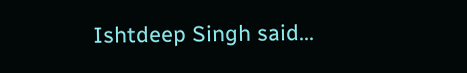Ishtdeep Singh said...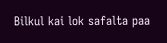Bilkul kai lok safalta paa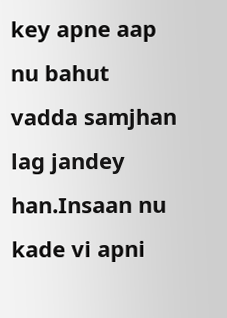key apne aap nu bahut vadda samjhan lag jandey han.Insaan nu kade vi apni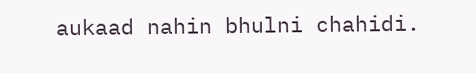aukaad nahin bhulni chahidi.